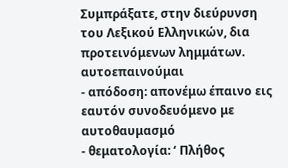Συμπράξατε, στην διεύρυνση του Λεξικού Ελληνικών, δια προτεινόμενων λημμάτων.
αυτοεπαινούμαι
- απόδοση: απονέμω έπαινο εις εαυτόν συνοδευόμενο με αυτοθαυμασμό
- θεματολογία: ‘ Πλήθος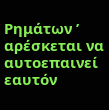Ρημάτων ’
αρέσκεται να αυτοεπαινεί εαυτόν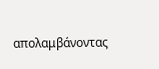απολαμβάνοντας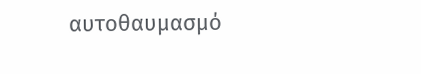αυτοθαυμασμό